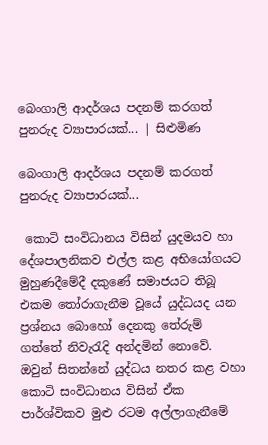බෙංගාලි ආදර්ශය පදනම් කරගත් පුනරුද ව්‍යාපාරයක්... | සිළුමිණ

බෙංගාලි ආදර්ශය පදනම් කරගත් පුනරුද ව්‍යාපාරයක්...

 කොටි සංවිධානය විසින් යුදමයව හා දේශපාලනිකව එල්ල කළ අභියෝගයට මුහුණදීමේදී දකුණේ සමාජයට තිබූ එකම තෝරාගැනීම වූයේ යුද්ධයද යන ප්‍රශ්නය බොහෝ දෙනකු තේරුම් ගත්තේ නිවැරැදි අන්දමින් නොවේ. ඔවුන් සිතන්නේ යුද්ධය නතර කළ වහා කොටි සංවිධානය විසින් ඒක පාර්ශ්විකව මුළු රටම අල්ලාගැනීමේ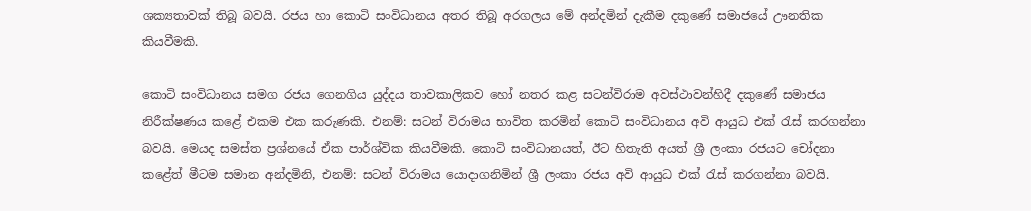ශක්‍යතාවක් තිබූ බවයි. රජය හා කොටි සංවිධානය අතර තිබූ අරගලය මේ අන්දමින් දැකීම දකුණේ සමාජයේ ඌනතික කියවීමකි.

කොටි සංවිධානය සමග රජය ගෙනගිය යුද්දය තාවකාලිකව හෝ නතර කළ සටන්විරාම අවස්ථාවන්හිදී දකුණේ සමාජය නිරීක්ෂණය කළේ එකම එක කරුණකි. එනම්: සටන් විරාමය භාවිත කරමින් කොටි සංවිධානය අවි ආයුධ එක් රැස් කරගන්නා බවයි. මෙයද සමස්ත ප්‍රශ්නයේ ඒක පාර්ශ්වික කියවීමකි. කොටි සංවිධානයත්, ඊට හිතැති අයත් ශ්‍රී ලංකා රජයට චෝදනා කළේත් මීටම සමාන අන්දමිනි, එනම්: සටන් විරාමය යොදාගනිමින් ශ්‍රී ලංකා රජය අවි ආයු‍ධ එක් රැස් කරගන්නා බවයි.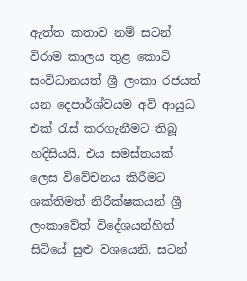ඇත්ත කතාව නම් සටන් විරාම කාලය තුළ කොටි සංවිධානයත් ශ්‍රී ලංකා රජයත් යන දෙපාර්ශ්වයම අවි ආයුධ එක් රැස් කරගැනීමට තිබූ හදිසියයි. එය සමස්තයක් ලෙස විවේචනය කිරීමට ශක්තිමත් නිරීක්ෂකයන් ශ්‍රී ලංකාවේත් විදේශයන්හිත් සිටියේ සුළු වශයෙනි. සටන්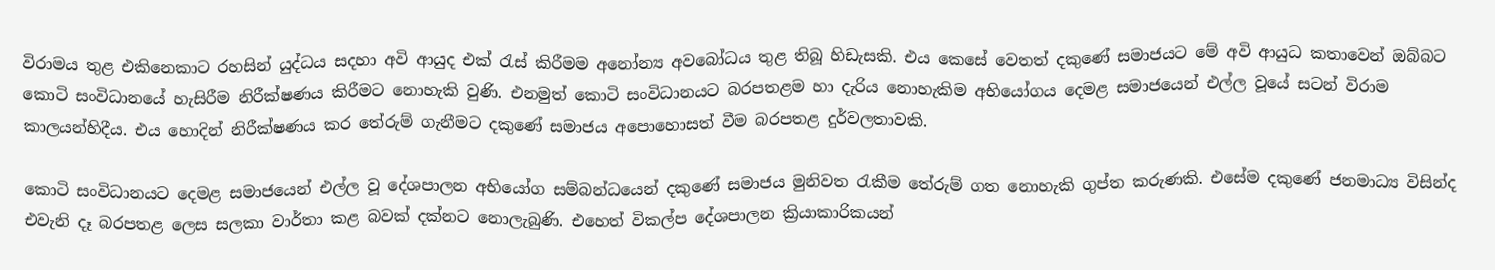විරාමය තුළ එකිනෙකාට රහසින් යුද්ධය සදහා අවි ආයුද එක් රැස් කිරීමම අනෝන්‍ය අවබෝධය තුළ තිබූ හිඩැසකි. එය කෙසේ වෙතත් දකුණේ සමාජයට මේ අවි ආයුධ කතාවෙන් ඔබ්බට කොටි සංවිධානයේ හැසිරීම නිරීක්ෂණය කිරීමට නොහැකි වුණි. එනමුත් කොටි සංවිධානයට බරපතළම හා දැරිය නොහැකිම අභියෝගය දෙමළ සමාජයෙන් එල්ල වූයේ සටන් විරාම කාලයන්හිදීය. එය හොදින් නිරීක්ෂණය කර තේරුම් ගැනීමට දකුණේ සමාජය අපොහොසත් වීම බරපතළ දුර්වලතාවකි.

කොටි සංවිධානයට දෙමළ සමාජයෙන් එල්ල වූ දේශපාලන අභියෝග සම්බන්ධයෙන් දකුණේ සමාජය මුනිවත රැකීම තේරුම් ගත නොහැකි ගුප්ත කරුණකි. එසේම දකුණේ ජනමාධ්‍ය විසින්ද එවැනි දෑ බරපතළ ලෙස සලකා වාර්තා කළ බවක් දක්නට නොලැබුණි. එහෙත් විකල්ප දේශපාලන ක්‍රියාකාරිකයන්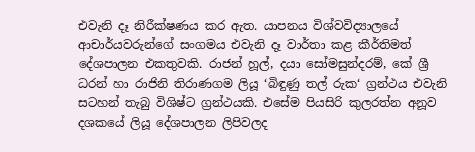එවැනි දෑ නිරීක්ෂණය කර ඇත. යාපනය විශ්වවිද්‍යාලයේ ආචාර්යවරුන්ගේ සංගමය එවැනි දෑ වාර්තා කළ කීර්තිමත් දේශපාලන එකතුවකි. රාජන් හූල්, දයා සෝමසුන්දරම්, කේ ශ්‍රී ධරන් හා රාජිනි තිරාණගම ලියූ ‘බිඳුණු තල් රුක‘ ග්‍රන්ථය එවැනි සටහන් තැබු විශිෂ්ට ග්‍රන්ථයකි. එසේම පියසිරි කුලරත්න අනූව දශකයේ ලියූ දේශපාලන ලිපිවලද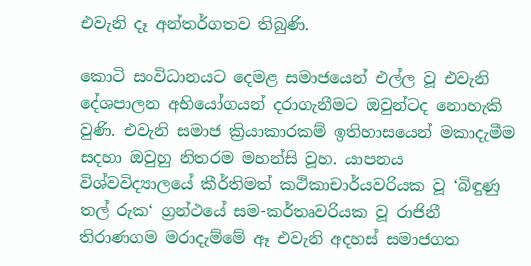එවැනි දෑ අන්තර්ගතව තිබුණි.

කොටි සංවිධානයට දෙමළ සමාජයෙන් එල්ල වූ එවැනි දේශපාලන අභියෝගයන් දරාගැනීමට ඔවුන්ටද නොහැකි වුණි. එවැනි සමාජ ක්‍රියාකාරකම් ඉතිහාසයෙන් මකාදැමීම සදහා ඔවුහු නිතරම මහන්සි වූහ. යාපනය විශ්වවිද්‍යාලයේ කීර්තිමත් කථිකාචාර්යවරියක වූ ‘බිඳුණු තල් රුක‘ ග්‍රන්ථයේ සම-කර්තෘවරියක වූ රාජිනී තිරාණගම මරාදැම්මේ ඈ එවැනි අදහස් සමාජගත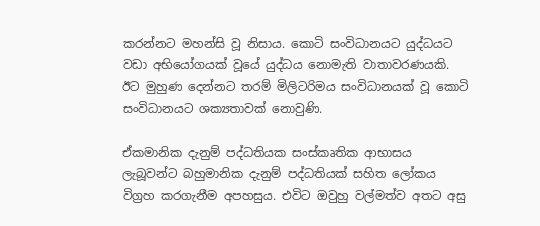කරන්නට මහන්සි වූ නිසාය. කොටි සංවිධානයට යුද්ධයට වඩා අභියෝගයක් වූයේ යුද්ධය නොමැති වාතාවරණයකි. ඊට මුහුණ දෙන්නට තරම් මිලිටරිමය සංවිධානයක් වූ කොටි සංවිධානයට ශක්‍යතාවක් නොවුණි.

ඒකමානික දැනුම් පද්ධතියක සංස්කෘතික ආභාසය ලැබූවන්ට බහුමානික දැනුම් පද්ධතියක් සහිත ලෝකය විග්‍රහ කරගැනීම අපහසුය. එවිට ඔවුහු වල්මත්ව අතට අසු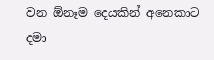වන ඕනෑම දෙයකින් අනෙකාට දමා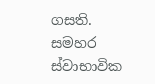ගසති. සමහර ස්වාභාවික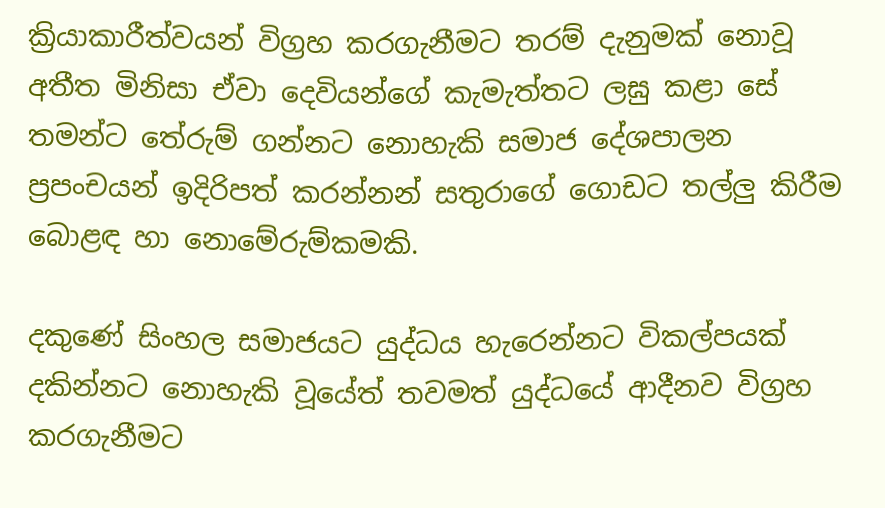ක්‍රියාකාරීත්වයන් විග්‍රහ කරගැනීමට තරම් දැනුමක් නොවූ අතීත මිනිසා ඒවා දෙවියන්ගේ කැමැත්තට ලඝු කළා සේ තමන්ට තේරුම් ගන්නට නොහැකි සමාජ දේශපාලන ප්‍රපංචයන් ඉදිරිපත් කරන්නන් සතුරාගේ ගොඩට තල්ලු කිරීම බොළඳ හා නොමේරුම්කමකි.

දකුණේ සිංහල සමාජයට යුද්ධය හැරෙන්නට විකල්පයක් දකින්නට නොහැකි වූයේත් තවමත් යුද්ධයේ ආදීනව විග්‍රහ කරගැනීමට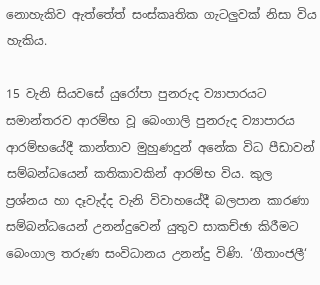නොහැකිව ඇත්තේත් සංස්කෘතික ගැටලුවක් නිසා විය හැකිය.

15 වැනි සියවසේ යුරෝපා පුනරුද ව්‍යාපාරයට සමාන්තරව ආරම්භ වූ බෙංගාලි පුනරුද ව්‍යාපාරය ආරම්භයේදී කාන්තාව මුහුණදුන් අනේක විධ පීඩාවන් සම්බන්ධයෙන් කතිකාවකින් ආරම්භ විය. කුල ප්‍රශ්නය හා දෑවැද්ද වැනි විවාහයේදී බලපාන කාරණා සම්බන්ධයෙන් උනන්දුවෙන් යුතුව සාකච්ඡා කිරීමට බෙංගාල තරුණ සංවිධානය උනන්දු විණි. ‘ගීතාංජලී‘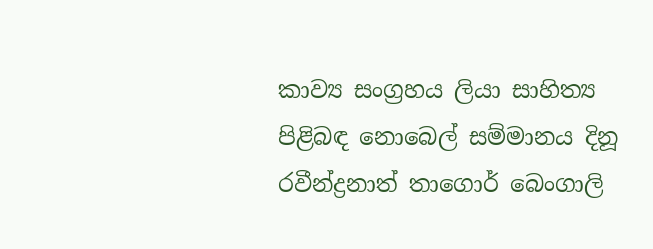කාව්‍ය සංග්‍රහය ලියා සාහිත්‍ය පිළිබඳ නොබෙල් සම්මානය දිනූ රවීන්ද්‍රනාත් තාගොර් බෙංගාලි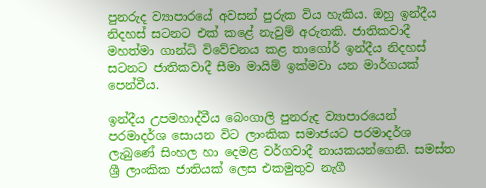පුනරුද ව්‍යාපාරයේ අවසන් පුරුක විය හැකිය. ඔහු ඉන්දීය නිදහස් සටනට එක් කළේ නැවුම් අරුතකි. ජාතිකවාදී මහත්මා ගාන්ධි විවේචනය කළ තාගෝර් ඉන්දීය නිදහස් සටනට ජාතිකවාදී සීමා මායිම් ඉක්මවා යන මාර්ගයක් පෙන්වීය.

ඉන්දීය උපමහාද්වීය බෙංගාලි පුනරුද ව්‍යාපාරයෙන් පරමාදර්ශ සොයන විට ලාංකික සමාජයට පරමාදර්ශ ලැබු‍ණේ සිංහල හා දෙමළ වර්ගවාදී නායකයන්ගෙනි. සමස්ත ශ්‍රී ලාංකික ජාතියක් ලෙස එකමුතුව නැගී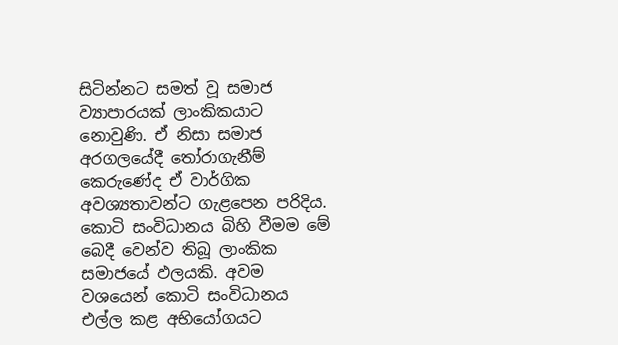සිටින්නට සමත් වූ සමාජ ව්‍යාපාරයක් ලාංකිකයාට නොවුණි. ඒ නිසා සමාජ අරගලයේදී තෝරාගැනීම් කෙරුණේද ඒ වාර්ගික අවශ්‍යතාවන්ට ගැළපෙන පරිදිය. කොටි සංවිධානය බිහි වීමම මේ බෙදී වෙන්ව තිබූ ලාංකික සමාජයේ ඵලයකි. අවම වශයෙන් කොටි සංවිධානය එල්ල කළ අභියෝගයට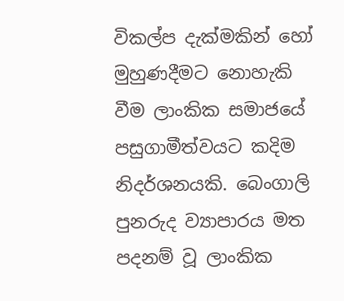විකල්ප දැක්මකින් හෝ මුහුණදීමට නොහැකි වීම ලාංකික සමාජයේ පසුගාමීත්වයට කදිම නිදර්ශනයකි. බෙංගාලි පුනරුද ව්‍යාපාරය මත පදනම් වූ ලාංකික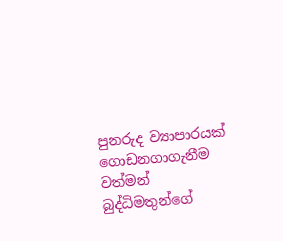පුනරුද ව්‍යාපාරයක් ගොඩනගාගැනීම වත්මන් බුද්ධිමතුන්ගේ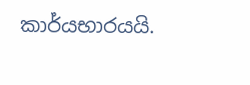කාර්යභාරයයි.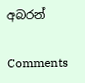අබරන්

Comments